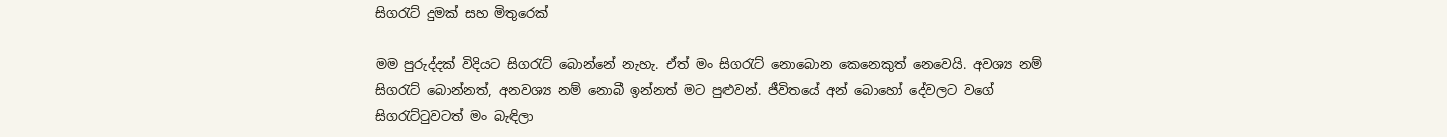සිගරැට් දුමක් සහ මිතුරෙක්

මම පුරුද්දක් විදියට සිගරැට් බොන්නේ නැහැ. ඒත් මං සිගරැට් නොබොන කෙනෙකුත් නෙවෙයි. අවශ්‍ය නම් සිගරැට් බොන්නත්, අනවශ්‍ය නම් නොබී ඉන්නත් මට පුළුවන්. ජීවිතයේ අන් බොහෝ දේවලට වගේ සිගරැට්ටුවටත් මං බැඳිලා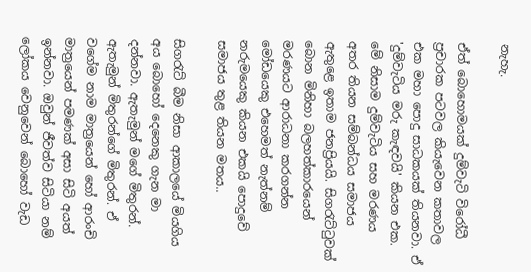නැහැ.

ඒත් බොහොමයක් දුම්වැටි විරෝධී ප්‍රචාරක පටවල කියැවෙන කතාවල එක මහා පොදු සාධකයක් තියනවා. ඒ 'දුම්වැටිය මරු කැඳවයි' කියන එක. මේ නිසාම දුම්වැටිය සහ මරණය අතර තියන සම්බන්ධය සමාජය ඇතුළෙ ඉතාම ජනප්‍රියයි. සිගරැට්ටුවක් බොන මිනිහා බලහත්කාරයෙන් මරණයට ආරාධනා කරගන්න මෝඩයෙකු එහෙමත් නැත්නම් නරුමයෙකු කියන එකයි පොදුවේ සමාජය තුළ තියන මතය..

සිගරැට් බීම නිසා ආකාලයේ මියගිය අය බොහෝ දෙනෙකු ගැන මා දන්නවා. ඇතැමුන් මගේ මිතුරන්. ඇතැමුන් මිතුරන්ගේ මිතුරන්. ඒ වගේම නාම මාත්‍රයෙන් හෝ ආරංචි මාත්‍රයෙන් පමණක් අසා සිටි අයත් ඉන්නවා. ඔවුන් ජීවත්ව සිටියා නම් ලෝකය වෙනුවෙන් බොහෝ වැඩ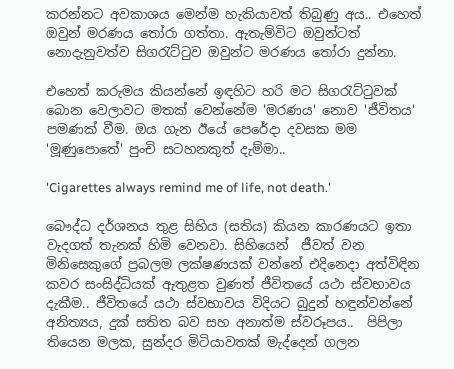කරන්නට අවකාශය මෙන්ම හැකියාවත් තිබුණු අය.. එහෙත් ඔවුන් මරණය තෝරා ගත්තා. ඇතැම්විට ඔවුන්ටත් නොදැනුවත්ව සිගරැට්ටුව ඔවුන්ට මරණය තෝරා දුන්නා.

එහෙත් කරුමය කියන්නේ ඉඳහිට හරි මට සිගරැට්ටුවක් බොන වෙලාවට මතක් වෙන්නේම 'මරණය' නොව 'ජීවිතය' පමණක් වීම. ඔය ගැන ඊයේ පෙරේදා දවසක මම 'මූණුපොතේ' පුංචි සටහනකුත් දැම්මා..

'Cigarettes always remind me of life, not death.'

බෞද්ධ දර්ශනය තුළ සිහිය (සතිය) කියන කාරණයට ඉතා වැදගත් තැනක් හිමි වෙනවා. සිහියෙන්  ජීවත් වන මිනිසෙකුගේ ප්‍රබලම ලක්ෂණයක් වන්නේ එදිනෙදා අත්විඳින කවර සංසිද්ධියක් ඇතුළත වුණත් ජීවිතයේ යථා ස්වභාවය දැකීම.. ජීවිතයේ යථා ස්වභාවය විදියට බුදුන් හඳුන්වන්නේ අනිත්‍යය, දුක් සතිත බව සහ අනාත්ම ස්වරූපය..  පිපිලා තියෙන මලක, සුන්දර මිටියාවතක් මැද්දෙන් ගලන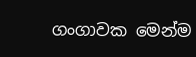ගංගාවක මෙන්ම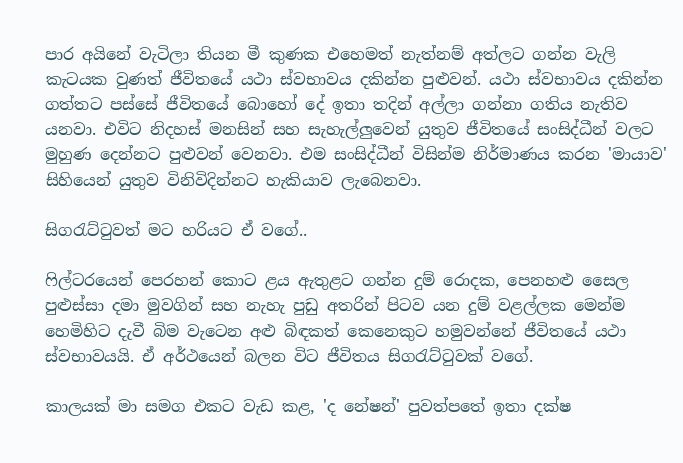පාර අයිනේ වැටිලා තියන මී කුණක එහෙමත් නැත්නම් අත්ලට ගන්න වැලි කැටයක වුණත් ජීවිතයේ යථා ස්වභාවය දකින්න පුළුවන්. යථා ස්වභාවය දකින්න ගත්තට පස්සේ ජීවිතයේ බොහෝ දේ ඉතා තදින් අල්ලා ගන්නා ගතිය නැතිව යනවා. එවිට නිදහස් මනසින් සහ සැහැල්ලුවෙන් යුතුව ජීවිතයේ සංසිද්ධීන් වලට මුහුණ දෙන්නට පුළුවන් වෙනවා. එම සංසිද්ධීන් විසින්ම නිර්මාණය කරන 'මායාව' සිහියෙන් යුතුව විනිවිදින්නට හැකියාව ලැබෙනවා.

සිගරැට්ටුවත් මට හරියට ඒ වගේ..

ෆිල්ටරයෙන් පෙරහන් කොට ළය ඇතුළට ගන්න දුම් රොදක, පෙනහළු සෛල පුළුස්සා දමා මුවගින් සහ නැහැ පුඩු අතරින් පිටව යන දුම් වළල්ලක මෙන්ම හෙමිහිට දැවී බිම වැටෙන අළු බිඳකත් කෙනෙකුට හමුවන්නේ ජීවිතයේ යථා ස්වභාවයයි. ඒ අර්ථයෙන් බලන විට ජීවිතය සිගරැට්ටුවක් වගේ.

කාලයක් මා සමග එකට වැඩ කළ, 'ද නේෂන්' පුවත්පතේ ඉතා දක්ෂ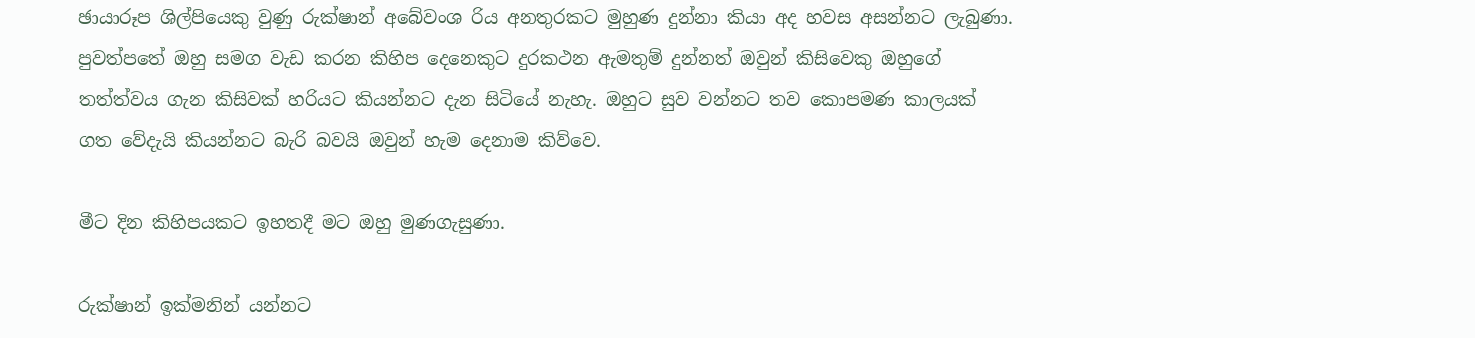ඡායාරූප ශිල්පියෙකු වුණු රුක්ෂාන් අබේවංශ රිය අනතුරකට මුහුණ දුන්නා කියා අද හවස අසන්නට ලැබුණා. පුවත්පතේ ඔහු සමග වැඩ කරන කිහිප දෙනෙකුට දුරකථන ඇමතුම් දුන්නත් ඔවුන් කිසිවෙකු ඔහුගේ තත්ත්වය ගැන කිසිවක් හරියට කියන්නට දැන සිටියේ නැහැ. ඔහුට සුව වන්නට තව කොපමණ කාලයක් ගත වේදැයි කියන්නට බැරි බවයි ඔවුන් හැම දෙනාම කිව්වෙ.

මීට දින කිහිපයකට ඉහතදී මට ඔහු මුණගැසුණා.

රුක්ෂාන් ඉක්මනින් යන්නට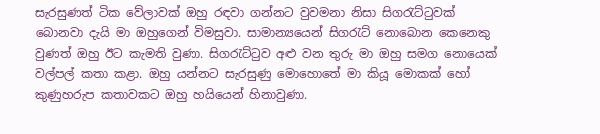සැරසුණත් ටික වේලාවක් ඔහු රඳවා ගන්නට වුවමනා නිසා සිගරැට්ටුවක් බොනවා දැයි මා ඔහුගෙන් විමසුවා. සාමාන්‍යයෙන් සිගරැට් නොබොන කෙනෙකු වුණත් ඔහු ඊට කැමති වුණා. සිගරැට්ටුව අළු වන තුරු මා ඔහු සමග නොයෙක් වල්පල් කතා කළා. ඔහු යන්නට සැරසුණු මොහොතේ මා කියූ මොකක් හෝ කුණුහරුප කතාවකට ඔහු හයියෙන් හිනාවුණා.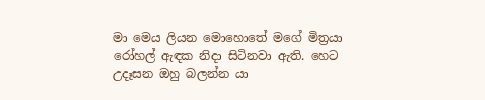මා මෙය ලියන මොහොතේ මගේ මිත්‍රයා රෝහල් ඇඳක නිදා සිටිනවා ඇති. හෙට උදෑසන ඔහු බලන්න යා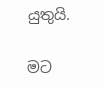යුතුයි.

මට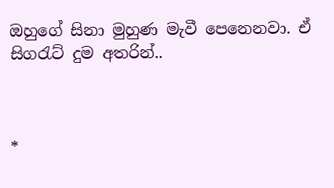ඔහුගේ සිනා මුහුණ මැවී පෙනෙනවා. ඒ සිගරැට් දුම අතරින්..



*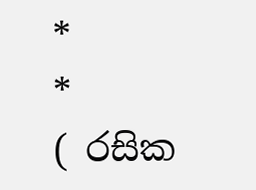*               *
( රසික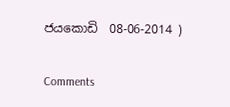ජයකොඩි  08-06-2014 )

Comments